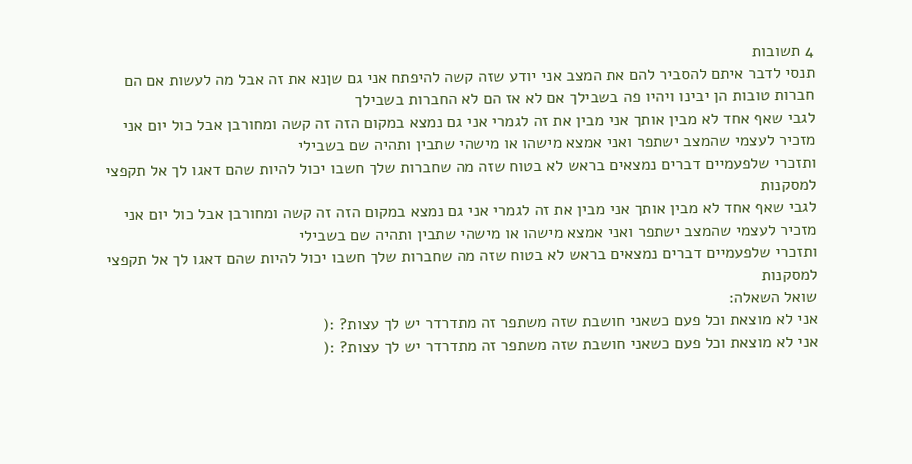4 תשובות
תנסי לדבר איתם להסביר להם את המצב אני יודע שזה קשה להיפתח אני גם שןנא את זה אבל מה לעשות אם הם חברות טובות הן יבינו ויהיו פה בשבילך אם לא אז הם לא החברות בשבילך
לגבי שאף אחד לא מבין אותך אני מבין את זה לגמרי אני גם נמצא במקום הזה זה קשה ומחורבן אבל כול יום אני מזכיר לעצמי שהמצב ישתפר ואני אמצא מישהו או מישהי שתבין ותהיה שם בשבילי
ותזכרי שלפעמיים דברים נמצאים בראש לא בטוח שזה מה שחברות שלך חשבו יכול להיות שהם דאגו לך אל תקפצי למסקנות
לגבי שאף אחד לא מבין אותך אני מבין את זה לגמרי אני גם נמצא במקום הזה זה קשה ומחורבן אבל כול יום אני מזכיר לעצמי שהמצב ישתפר ואני אמצא מישהו או מישהי שתבין ותהיה שם בשבילי
ותזכרי שלפעמיים דברים נמצאים בראש לא בטוח שזה מה שחברות שלך חשבו יכול להיות שהם דאגו לך אל תקפצי למסקנות
שואל השאלה:
אני לא מוצאת וכל פעם כשאני חושבת שזה משתפר זה מתדרדר יש לך עצות? :(
אני לא מוצאת וכל פעם כשאני חושבת שזה משתפר זה מתדרדר יש לך עצות? :(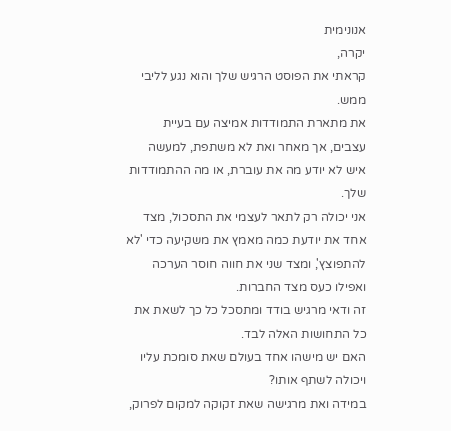אנונימית
יקרה,
קראתי את הפוסט הרגיש שלך והוא נגע לליבי ממש.
את מתארת התמודדות אמיצה עם בעיית עצבים, אך מאחר ואת לא משתפת, למעשה איש לא יודע מה את עוברת, או מה ההתמודדות שלך.
אני יכולה רק לתאר לעצמי את התסכול, מצד אחד את יודעת כמה מאמץ את משקיעה כדי 'לא להתפוצץ', ומצד שני את חווה חוסר הערכה ואפילו כעס מצד החברות.
זה ודאי מרגיש בודד ומתסכל כל כך לשאת את כל התחושות האלה לבד.
האם יש מישהו אחד בעולם שאת סומכת עליו ויכולה לשתף אותו?
במידה ואת מרגישה שאת זקוקה למקום לפרוק,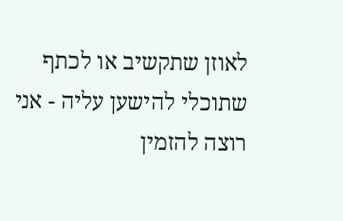לאוזן שתקשיב או לכתף שתוכלי להישען עליה - אני רוצה להזמין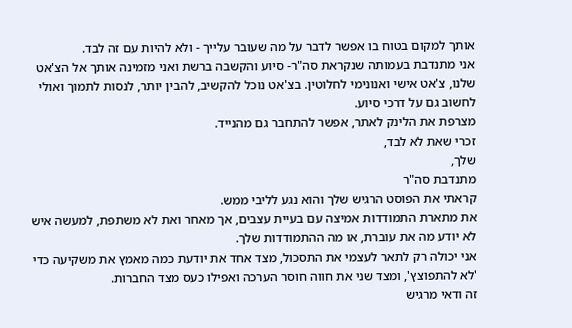אותך למקום בטוח בו אפשר לדבר על מה שעובר עלייך - ולא להיות עם זה לבד.
אני מתנדבת בעמותה שנקראת סה"ר- סיוע והקשבה ברשת ואני מזמינה אותך אל הצ'אט שלנו, צ'אט אישי ואנונימי לחלוטין. בצ'אט נוכל להקשיב, להבין יותר, לנסות לתמוך ואולי לחשוב גם על דרכי סיוע.
מצרפת את הלינק לאתר, אפשר להתחבר גם מהנייד.
זכרי שאת לא לבד,
שלך,
מתנדבת סה"ר
קראתי את הפוסט הרגיש שלך והוא נגע לליבי ממש.
את מתארת התמודדות אמיצה עם בעיית עצבים, אך מאחר ואת לא משתפת, למעשה איש לא יודע מה את עוברת, או מה ההתמודדות שלך.
אני יכולה רק לתאר לעצמי את התסכול, מצד אחד את יודעת כמה מאמץ את משקיעה כדי 'לא להתפוצץ', ומצד שני את חווה חוסר הערכה ואפילו כעס מצד החברות.
זה ודאי מרגיש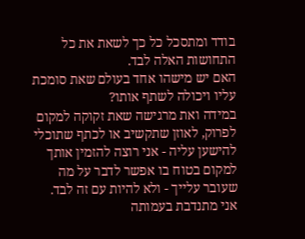בודד ומתסכל כל כך לשאת את כל התחושות האלה לבד.
האם יש מישהו אחד בעולם שאת סומכת עליו ויכולה לשתף אותו?
במידה ואת מרגישה שאת זקוקה למקום לפרוק, לאוזן שתקשיב או לכתף שתוכלי להישען עליה - אני רוצה להזמין אותך למקום בטוח בו אפשר לדבר על מה שעובר עלייך - ולא להיות עם זה לבד.
אני מתנדבת בעמותה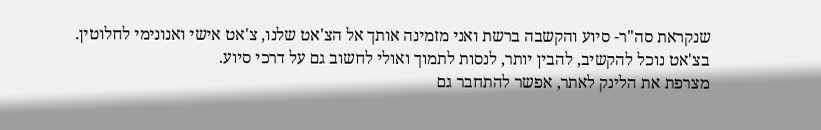שנקראת סה"ר- סיוע והקשבה ברשת ואני מזמינה אותך אל הצ'אט שלנו, צ'אט אישי ואנונימי לחלוטין. בצ'אט נוכל להקשיב, להבין יותר, לנסות לתמוך ואולי לחשוב גם על דרכי סיוע.
מצרפת את הלינק לאתר, אפשר להתחבר גם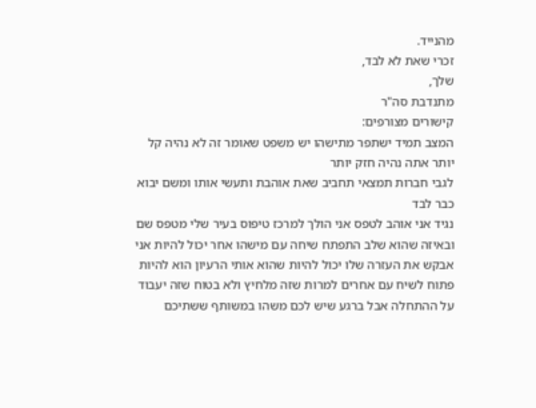מהנייד.
זכרי שאת לא לבד,
שלך,
מתנדבת סה"ר
קישורים מצורפים:
המצב תמיד ישתפר מתישהו יש משפט שאומר זה לא נהיה קל יותר אתה נהיה חזק יותר
לגבי חברות תמצאי תחביב שאת אוהבת ותעשי אותו ומשם יבוא כבר לבד
נגיד אני אוהב לטפס אני הולך למרכז טיפוס בעיר שלי מטפס שם ובאיזה שהוא שלב התפתח שיחה עם מישהו אחר יכול להיות אני אבקש את העזרה שלו יכול להיות שהוא אותי הרעיון הוא להיות פתוח לשיח עם אחרים למרות שזה מלחיץ ולא בטוח שזה יעבוד על ההתחלה אבל ברגע שיש לכם משהו במשותף ששתיכם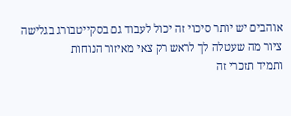אוהבים יש יותר סיכוי זה יכול לעבוד גם בסקייטבורג בגלישה ציור מה שעטלה לך לראש רק צאי מאיזור הנוחות
ותמיד תזכרי זה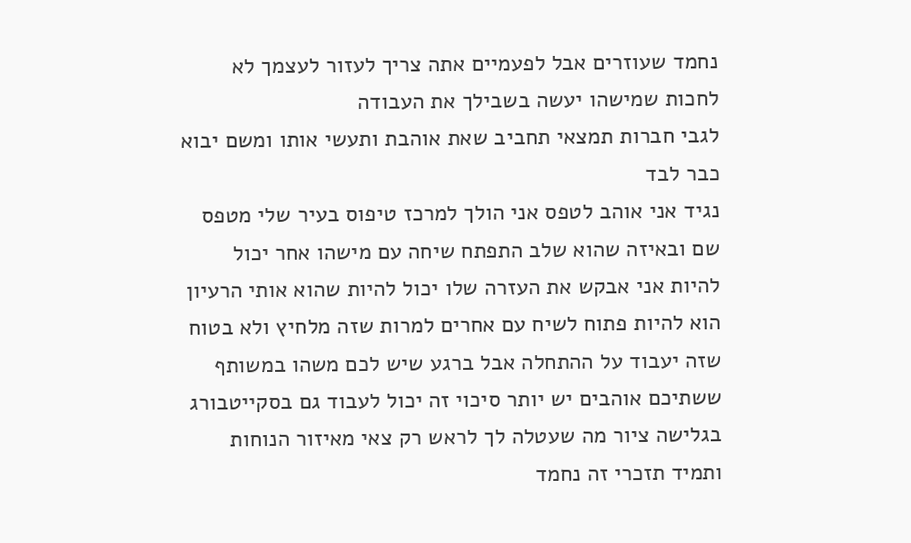נחמד שעוזרים אבל לפעמיים אתה צריך לעזור לעצמך לא לחכות שמישהו יעשה בשבילך את העבודה
לגבי חברות תמצאי תחביב שאת אוהבת ותעשי אותו ומשם יבוא כבר לבד
נגיד אני אוהב לטפס אני הולך למרכז טיפוס בעיר שלי מטפס שם ובאיזה שהוא שלב התפתח שיחה עם מישהו אחר יכול להיות אני אבקש את העזרה שלו יכול להיות שהוא אותי הרעיון הוא להיות פתוח לשיח עם אחרים למרות שזה מלחיץ ולא בטוח שזה יעבוד על ההתחלה אבל ברגע שיש לכם משהו במשותף ששתיכם אוהבים יש יותר סיכוי זה יכול לעבוד גם בסקייטבורג בגלישה ציור מה שעטלה לך לראש רק צאי מאיזור הנוחות
ותמיד תזכרי זה נחמד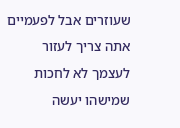שעוזרים אבל לפעמיים אתה צריך לעזור לעצמך לא לחכות שמישהו יעשה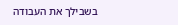בשבילך את העבודה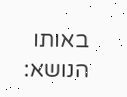באותו הנושא: